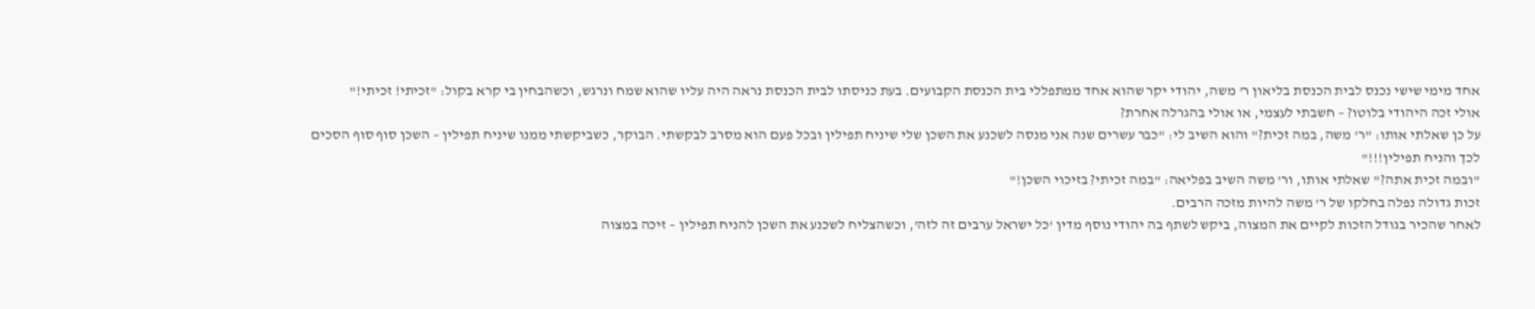אחד מימי שישי נכנס לבית הכנסת בליאון ר' משה, יהודי יקר שהוא אחד ממתפללי בית הכנסת הקבועים. בעת כניסתו לבית הכנסת נראה היה עליו שהוא שמח ונרגש, וכשהבחין בי קרא בקול: "זכיתי! זכיתי!"
אולי זכה היהודי בלוטו? – חשבתי לעצמי, או אולי בהגרלה אחרת?
על כן שאלתי אותו: "ר' משה, במה זכית?" והוא השיב לי: "כבר עשרים שנה אני מנסה לשכנע את השכן שלי שיניח תפילין ובכל פעם הוא מסרב לבקשתי. הבוקר, כשביקשתי ממנו שיניח תפילין – השכן סוף סוף הסכים לכך והניח תפילין!!!"
"ובמה זכית אתה?" שאלתי אותו, ור' משה השיב בפליאה: "במה זכיתי? בזיכוי השכן!"
זכות גדולה נפלה בחלקו של ר' משה להיות מזכה הרבים.
לאחר שהכיר בגודל הזכות לקיים את המצוה, ביקש לשתף בה יהודי נוסף מדין 'כל ישראל ערבים זה לזה', וכשהצליח לשכנע את השכן להניח תפילין – זיכה במצוה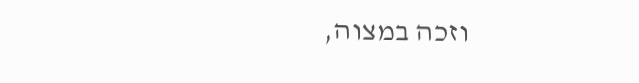וזכה במצוה,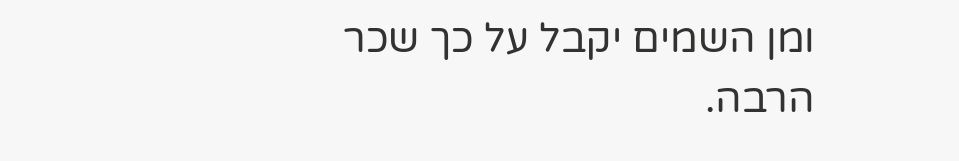ומן השמים יקבל על כך שכר הרבה.